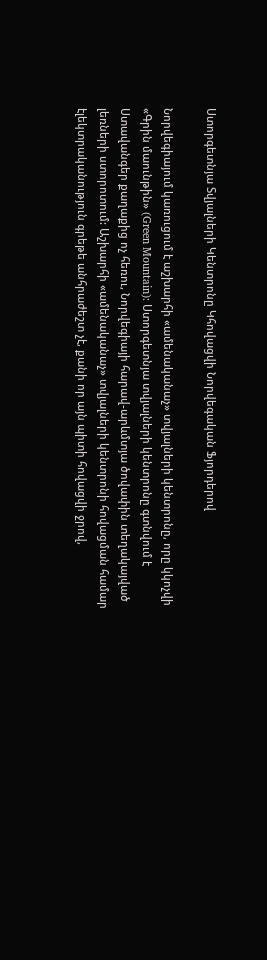Ստորգետնյա Տվյալների Կենտրոնը Կհովացվի Նորվեգական Ֆյորդերով

Նորվեգիայում կառուցում է աշխարհի «ամենականաչ» տվյալների կենտրոնը, որը կկոչվի «Գրին մաունթին» (Green Mountain): Ստորգետնյա տվյալների կենտրոնը գտնվում է Ստավանգեր քաղաքից ոչ հեռու, Նորվեգիայի հարավ-արևմտյա ծովափին տեղակայված լեռների ստորոտում: Աշխարհի «ամենականաչ» տվյալների կենտրոնի հովացման համար էլեկտրականություն գրեթե անհրաժեշտ չէ, քանի որ այն պիտի հովացվի ջրով,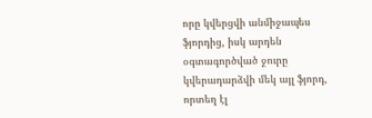որը կվերցվի անմիջապես ֆյորդից, իսկ արդեն օգտագործված ջուրը կվերադարձվի մեկ այլ ֆյորդ, որտեղ էլ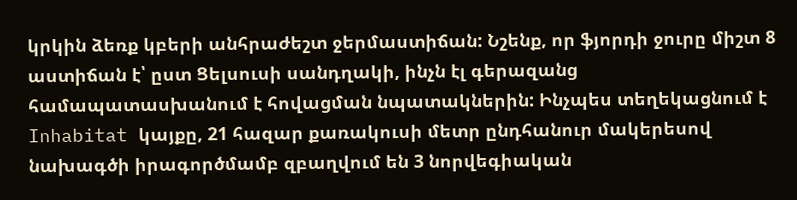կրկին ձեռք կբերի անհրաժեշտ ջերմաստիճան: Նշենք, որ ֆյորդի ջուրը միշտ 8 աստիճան է՝ ըստ Ցելսուսի սանդղակի, ինչն էլ գերազանց համապատասխանում է հովացման նպատակներին: Ինչպես տեղեկացնում է Inhabitat կայքը, 21 հազար քառակուսի մետր ընդհանուր մակերեսով նախագծի իրագործմամբ զբաղվում են 3 նորվեգիական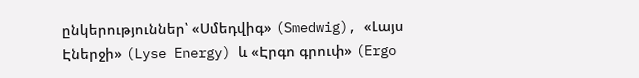ընկերություններ՝ «Սմեդվիգ» (Smedwig), «Լայս Էներջի» (Lyse Energy) և «Էրգո գրուփ» (Ergo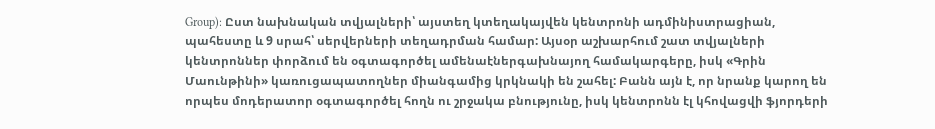Group): Ըստ նախնական տվյալների՝ այստեղ կտեղակայվեն կենտրոնի ադմինիստրացիան, պահեստը և 9 սրահ՝ սերվերների տեղադրման համար: Այսօր աշխարհում շատ տվյալների կենտրոններ փորձում են օգտագործել ամենաէներգախնայող համակարգերը, իսկ «Գրին Մաունթինի» կառուցապատողներ միանգամից կրկնակի են շահել: Բանն այն է, որ նրանք կարող են որպես մոդերատոր օգտագործել հողն ու շրջակա բնությունը, իսկ կենտրոնն էլ կհովացվի ֆյորդերի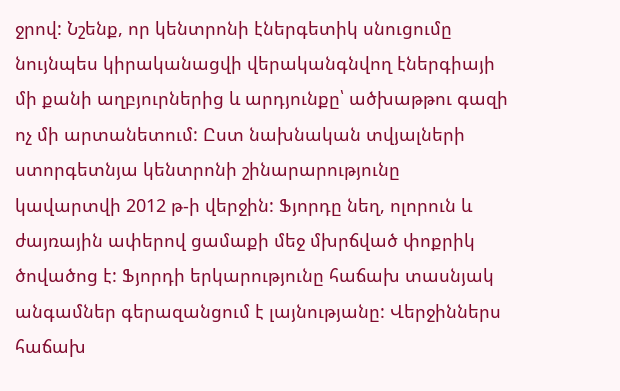ջրով: Նշենք, որ կենտրոնի էներգետիկ սնուցումը նույնպես կիրականացվի վերականգնվող էներգիայի մի քանի աղբյուրներից և արդյունքը՝ ածխաթթու գազի ոչ մի արտանետում: Ըստ նախնական տվյալների ստորգետնյա կենտրոնի շինարարությունը կավարտվի 2012 թ-ի վերջին: Ֆյորդը նեղ, ոլորուն և ժայռային ափերով ցամաքի մեջ մխրճված փոքրիկ ծովածոց է: Ֆյորդի երկարությունը հաճախ տասնյակ անգամներ գերազանցում է լայնությանը: Վերջիններս հաճախ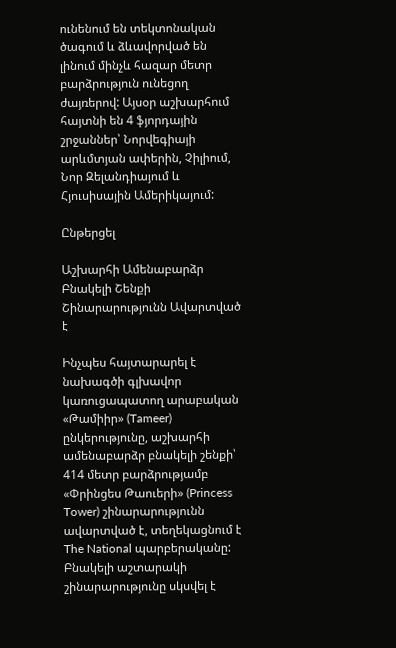ունենում են տեկտոնական ծագում և ձևավորված են լինում մինչև հազար մետր բարձրություն ունեցող ժայռերով: Այսօր աշխարհում հայտնի են 4 ֆյորդային շրջաններ՝ Նորվեգիայի արևմտյան ափերին, Չիլիում, Նոր Զելանդիայում և Հյուսիսային Ամերիկայում:

Ընթերցել

Աշխարհի Ամենաբարձր Բնակելի Շենքի Շինարարությունն Ավարտված է

Ինչպես հայտարարել է նախագծի գլխավոր կառուցապատող արաբական «Թամիիր» (Tameer) ընկերությունը, աշխարհի ամենաբարձր բնակելի շենքի՝ 414 մետր բարձրությամբ «Փրինցես Թաուերի» (Princess Tower) շինարարությունն ավարտված է, տեղեկացնում է The National պարբերականը: Բնակելի աշտարակի շինարարությունը սկսվել է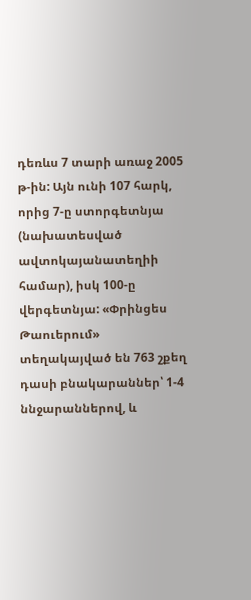դեռևս 7 տարի առաջ 2005 թ-ին: Այն ունի 107 հարկ, որից 7-ը ստորգետնյա (նախատեսված ավտոկայանատեղիի համար), իսկ 100-ը վերգետնյա: «Փրինցես Թաուերում» տեղակայված են 763 շքեղ դասի բնակարաններ՝ 1-4 ննջարաններով, և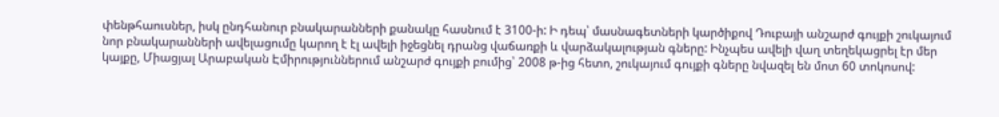փենթհաուսներ, իսկ ընդհանուր բնակարանների քանակը հասնում է 3100-ի: Ի դեպ՝ մասնագետների կարծիքով Դուբայի անշարժ գույքի շուկայում նոր բնակարանների ավելացումը կարող է էլ ավելի իջեցնել դրանց վաճառքի և վարձակալության գները: Ինչպես ավելի վաղ տեղեկացրել էր մեր կայքը, Միացյալ Արաբական Էմիրություններում անշարժ գույքի բումից՝ 2008 թ-ից հետո, շուկայում գույքի գները նվազել են մոտ 60 տոկոսով: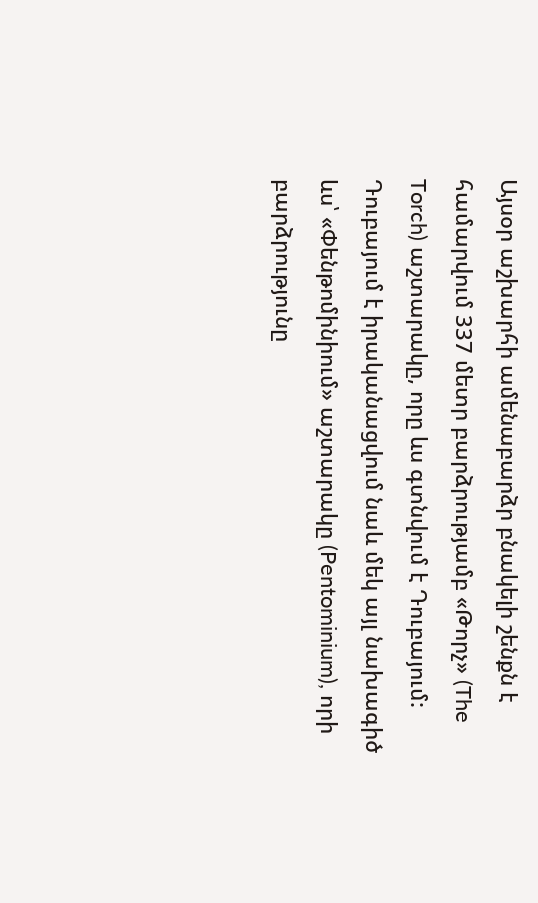Այսօր աշխարհի ամենաբարձր բնակելի շենքն է համարվում 337 մետր բարձրությամբ «Թորչ» (The Torch) աշտարակը, որը ևս գտնվում է Դուբայում: Դուբայում է իրականացվում նաև մեկ այլ նախագիծ ևս՝ «Փենթոմինիում» աշտարակը (Pentominium), որի բարձրությունը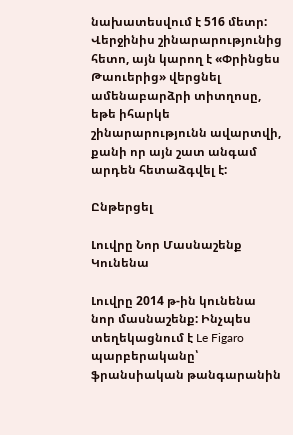նախատեսվում է 516 մետր: Վերջինիս շինարարությունից հետո, այն կարող է «Փրինցես Թաուերից» վերցնել ամենաբարձրի տիտղոսը, եթե իհարկե շինարարությունն ավարտվի, քանի որ այն շատ անգամ արդեն հետաձգվել է:

Ընթերցել

Լուվրը Նոր Մասնաշենք Կունենա

Լուվրը 2014 թ-ին կունենա նոր մասնաշենք: Ինչպես տեղեկացնում է Le Figaro պարբերականը՝ ֆրանսիական թանգարանին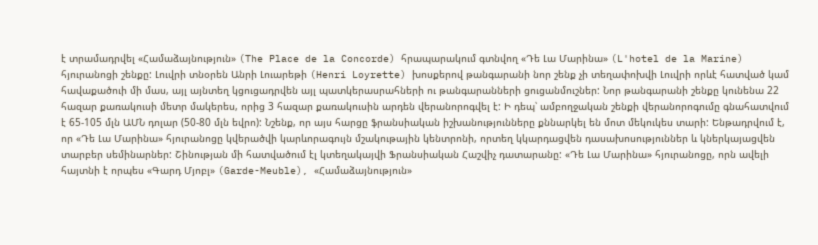է տրամադրվել «Համաձայնություն» (The Place de la Concorde) հրապարակում գտնվող «Դե Լա Մարինա» (L'hotel de la Marine) հյուրանոցի շենքը: Լուվրի տնօրեն Անրի Լուարեթի (Henri Loyrette) խոսքերով թանգարանի նոր շենք չի տեղափոխվի Լուվրի որևէ հատված կամ հավաքածուի մի մաս, այլ այնտեղ կցուցադրվեն այլ պատկերասրահների ու թանգարանների ցուցանմուշներ: Նոր թանգարանի շենքը կունենա 22 հազար քառակուսի մետր մակերես, որից 3 հազար քառակուսին արդեն վերանորոգվել է: Ի դեպ՝ ամբողջական շենքի վերանորոգումը գնահատվում է 65-105 մլն ԱՄՆ դոլար (50-80 մլն եվրո): Նշենք, որ այս հարցը ֆրանսիական իշխանությունները քննարկել են մոտ մեկուկես տարի: Ենթադրվում է, որ «Դե Լա Մարինա» հյուրանոցը կվերածվի կարևորագույն մշակութային կենտրոնի, որտեղ կկարդացվեն դասախոսություններ և կներկայացվեն տարբեր սեմինարներ: Շինության մի հատվածում էլ կտեղակայվի Ֆրանսիական Հաշվիչ դատարանը: «Դե Լա Մարինա» հյուրանոցը, որն ավելի հայտնի է որպես «Գարդ Մյոբլ» (Garde-Meuble), «Համաձայնություն»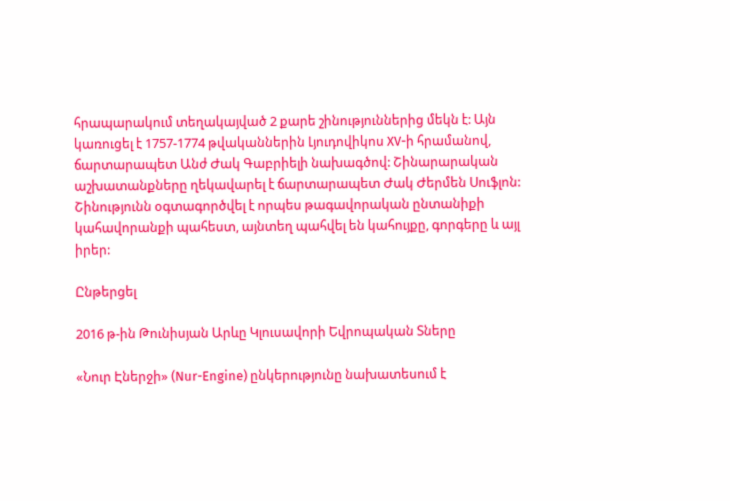հրապարակում տեղակայված 2 քարե շինություններից մեկն է: Այն կառուցել է 1757-1774 թվականներին Լյուդովիկոս XV-ի հրամանով, ճարտարապետ Անժ Ժակ Գաբրիելի նախագծով: Շինարարական աշխատանքները ղեկավարել է ճարտարապետ Ժակ Ժերմեն Սուֆլոն: Շինությունն օգտագործվել է որպես թագավորական ընտանիքի կահավորանքի պահեստ, այնտեղ պահվել են կահույքը, գորգերը և այլ իրեր:

Ընթերցել

2016 թ-ին Թունիսյան Արևը Կլուսավորի Եվրոպական Տները

«Նուր Էներջի» (Nur-Engine) ընկերությունը նախատեսում է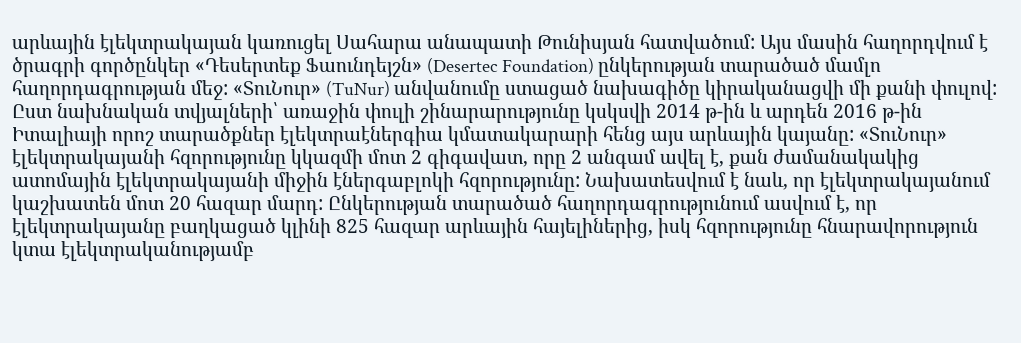արևային էլեկտրակայան կառուցել Սահարա անապատի Թունիսյան հատվածում: Այս մասին հաղորդվում է ծրագրի գործընկեր «Դեսերտեք Ֆաունդեյշն» (Desertec Foundation) ընկերության տարածած մամլո հաղորդագրության մեջ: «ՏուՆուր» (TuNur) անվանումը ստացած նախագիծը կիրականացվի մի քանի փուլով: Ըստ նախնական տվյալների՝ առաջին փուլի շինարարությունը կսկսվի 2014 թ-ին և արդեն 2016 թ-ին Իտալիայի որոշ տարածքներ էլեկտրաէներգիա կմատակարարի հենց այս արևային կայանը: «ՏուՆուր» էլեկտրակայանի հզորությունը կկազմի մոտ 2 գիգավատ, որը 2 անգամ ավել է, քան ժամանակակից ատոմային էլեկտրակայանի միջին էներգաբլոկի հզորությունը: Նախատեսվում է նաև, որ էլեկտրակայանում կաշխատեն մոտ 20 հազար մարդ: Ընկերության տարածած հաղորդագրությունում ասվում է, որ էլեկտրակայանը բաղկացած կլինի 825 հազար արևային հայելիներից, իսկ հզորությունը հնարավորություն կտա էլեկտրականությամբ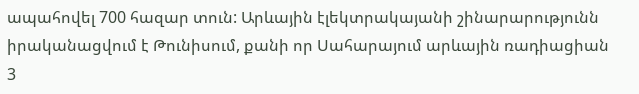ապահովել 700 հազար տուն: Արևային էլեկտրակայանի շինարարությունն իրականացվում է Թունիսում, քանի որ Սահարայում արևային ռադիացիան 3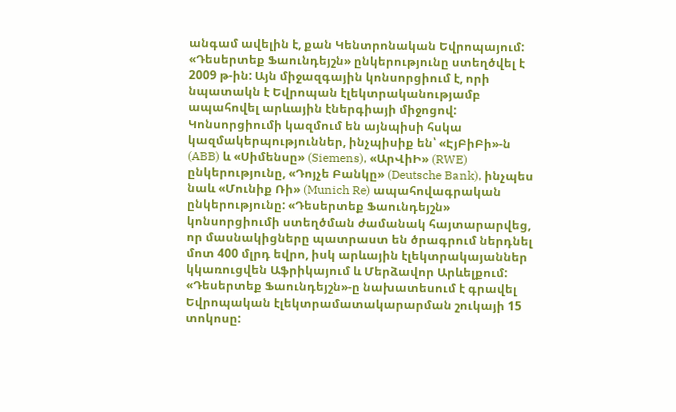անգամ ավելին է, քան Կենտրոնական Եվրոպայում: «Դեսերտեք Ֆաունդեյշն» ընկերությունը ստեղծվել է 2009 թ-ին: Այն միջազգային կոնսորցիում է, որի նպատակն է Եվրոպան էլեկտրականությամբ ապահովել արևային էներգիայի միջոցով: Կոնսորցիումի կազմում են այնպիսի հսկա կազմակերպություններ, ինչպիսիք են՝ «ԷյԲիԲի»-ն (ABB) և «Սիմենսը» (Siemens), «ԱրՎիԻ» (RWE) ընկերությունը, «Դոյչե Բանկը» (Deutsche Bank), ինչպես նաև «Մունիք Ռի» (Munich Re) ապահովագրական ընկերությունը: «Դեսերտեք Ֆաունդեյշն» կոնսորցիումի ստեղծման ժամանակ հայտարարվեց, որ մասնակիցները պատրաստ են ծրագրում ներդնել մոտ 400 մլրդ եվրո, իսկ արևային էլեկտրակայաններ կկառուցվեն Աֆրիկայում և Մերձավոր Արևելքում: «Դեսերտեք Ֆաունդեյշն»-ը նախատեսում է գրավել Եվրոպական էլեկտրամատակարարման շուկայի 15 տոկոսը: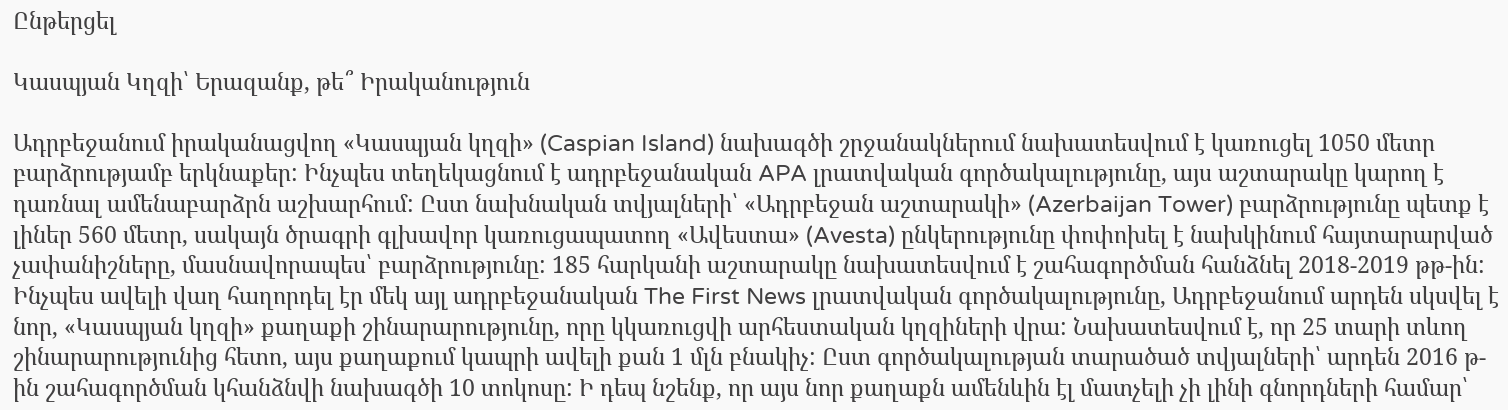Ընթերցել

Կասպյան Կղզի՝ Երազանք, թե՞ Իրականություն

Ադրբեջանում իրականացվող «Կասպյան կղզի» (Caspian Island) նախագծի շրջանակներում նախատեսվում է կառուցել 1050 մետր բարձրությամբ երկնաքեր: Ինչպես տեղեկացնում է ադրբեջանական APA լրատվական գործակալությունը, այս աշտարակը կարող է դառնալ ամենաբարձրն աշխարհում: Ըստ նախնական տվյալների՝ «Ադրբեջան աշտարակի» (Azerbaijan Tower) բարձրությունը պետք է լիներ 560 մետր, սակայն ծրագրի գլխավոր կառուցապատող «Ավեստա» (Avesta) ընկերությունը փոփոխել է նախկինում հայտարարված չափանիշները, մասնավորապես՝ բարձրությունը: 185 հարկանի աշտարակը նախատեսվում է շահագործման հանձնել 2018-2019 թթ-ին: Ինչպես ավելի վաղ հաղորդել էր մեկ այլ ադրբեջանական The First News լրատվական գործակալությունը, Ադրբեջանում արդեն սկսվել է նոր, «Կասպյան կղզի» քաղաքի շինարարությունը, որը կկառուցվի արհեստական կղզիների վրա: Նախատեսվում է, որ 25 տարի տևող շինարարությունից հետո, այս քաղաքում կապրի ավելի քան 1 մլն բնակիչ: Ըստ գործակալության տարածած տվյալների՝ արդեն 2016 թ-ին շահագործման կհանձնվի նախագծի 10 տոկոսը: Ի դեպ նշենք, որ այս նոր քաղաքն ամենևին էլ մատչելի չի լինի գնորդների համար՝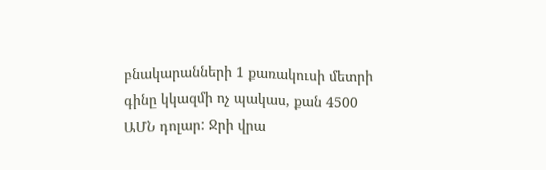բնակարանների 1 քառակուսի մետրի գինը կկազմի ոչ պակաս, քան 4500 ԱՄՆ դոլար: Ջրի վրա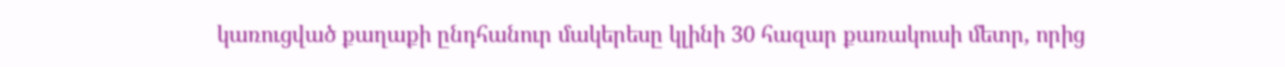կառուցված քաղաքի ընդհանուր մակերեսը կլինի 30 հազար քառակուսի մետր, որից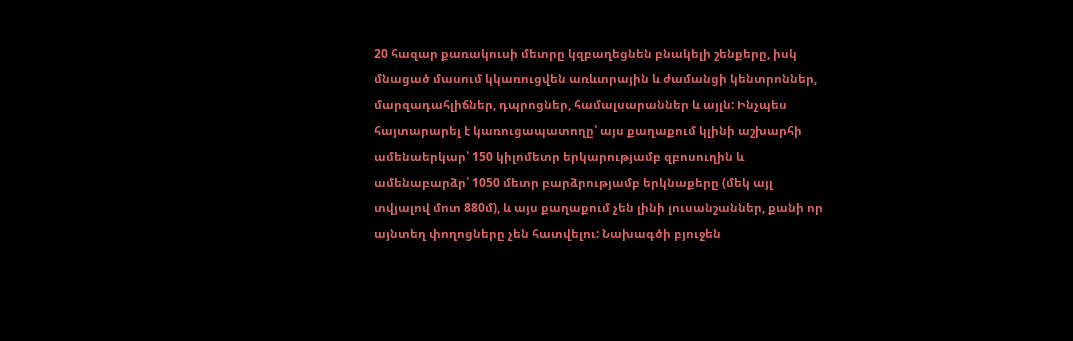20 հազար քառակուսի մետրը կզբաղեցնեն բնակելի շենքերը, իսկ մնացած մասում կկառուցվեն առևտրային և ժամանցի կենտրոններ, մարզադահլիճներ, դպրոցներ, համալսարաններ և այլն: Ինչպես հայտարարել է կառուցապատողը՝ այս քաղաքում կլինի աշխարհի ամենաերկար՝ 150 կիլոմետր երկարությամբ զբոսուղին և ամենաբարձր՝ 1050 մետր բարձրությամբ երկնաքերը (մեկ այլ տվյալով մոտ 880մ), և այս քաղաքում չեն լինի լուսանշաններ, քանի որ այնտեղ փողոցները չեն հատվելու: Նախագծի բյուջեն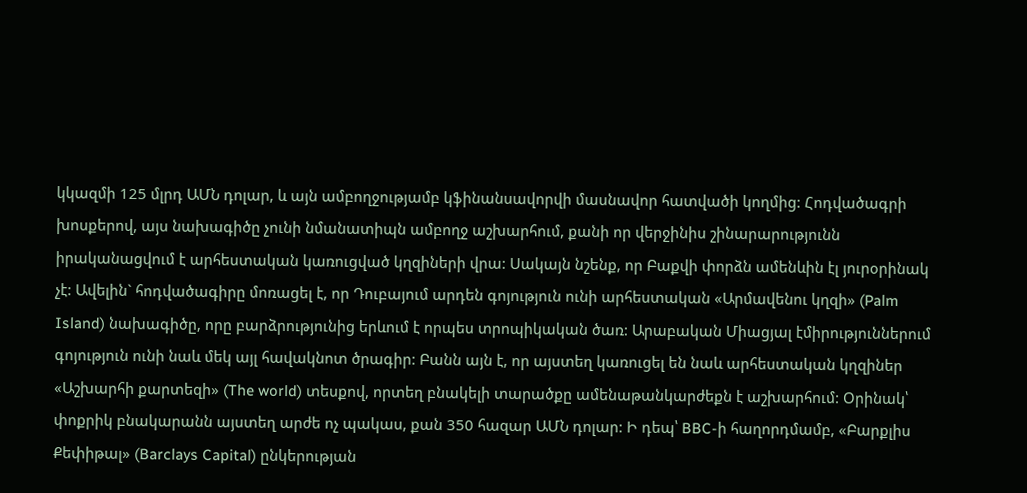կկազմի 125 մլրդ ԱՄՆ դոլար, և այն ամբողջությամբ կֆինանսավորվի մասնավոր հատվածի կողմից: Հոդվածագրի խոսքերով, այս նախագիծը չունի նմանատիպն ամբողջ աշխարհում, քանի որ վերջինիս շինարարությունն իրականացվում է արհեստական կառուցված կղզիների վրա: Սակայն նշենք, որ Բաքվի փորձն ամենևին էլ յուրօրինակ չէ: Ավելին` հոդվածագիրը մոռացել է, որ Դուբայում արդեն գոյություն ունի արհեստական «Արմավենու կղզի» (Palm Island) նախագիծը, որը բարձրությունից երևում է որպես տրոպիկական ծառ: Արաբական Միացյալ էմիրություններում գոյություն ունի նաև մեկ այլ հավակնոտ ծրագիր: Բանն այն է, որ այստեղ կառուցել են նաև արհեստական կղզիներ «Աշխարհի քարտեզի» (The world) տեսքով, որտեղ բնակելի տարածքը ամենաթանկարժեքն է աշխարհում: Օրինակ՝ փոքրիկ բնակարանն այստեղ արժե ոչ պակաս, քան 350 հազար ԱՄՆ դոլար: Ի դեպ՝ BBC-ի հաղորդմամբ, «Բարքլիս Քեփիթալ» (Barclays Capital) ընկերության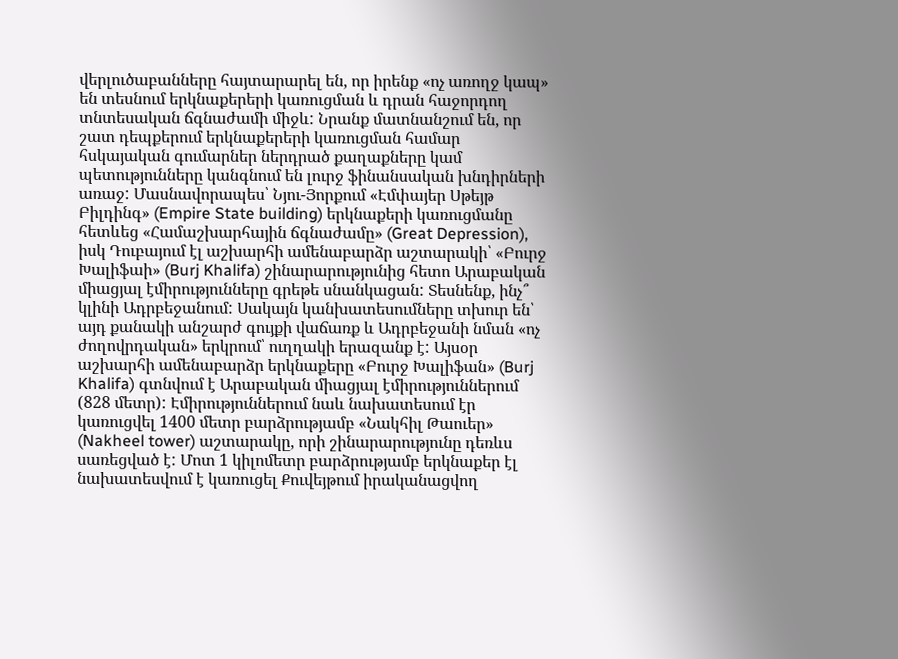վերլուծաբանները հայտարարել են, որ իրենք «ոչ առողջ կապ» են տեսնում երկնաքերերի կառուցման և դրան հաջորդող տնտեսական ճգնաժամի միջև: Նրանք մատնանշում են, որ շատ դեպքերում երկնաքերերի կառուցման համար հսկայական գումարներ ներդրած քաղաքները կամ պետությունները կանգնում են լուրջ ֆինանսական խնդիրների առաջ: Մասնավորապես՝ Նյու-Յորքում «Էմփայեր Սթեյթ Բիլդինգ» (Empire State building) երկնաքերի կառուցմանը հետևեց «Համաշխարհային ճգնաժամը» (Great Depression), իսկ Դուբայում էլ աշխարհի ամենաբարձր աշտարակի՝ «Բուրջ Խալիֆաի» (Burj Khalifa) շինարարությունից հետո Արաբական միացյալ էմիրությունները գրեթե սնանկացան: Տեսնենք, ինչ՞ կլինի Ադրբեջանում: Սակայն կանխատեսումները տխուր են՝ այդ քանակի անշարժ գույքի վաճառք և Ադրբեջանի նման «ոչ ժողովրդական» երկրում՝ ուղղակի երազանք է: Այսօր աշխարհի ամենաբարձր երկնաքերը «Բուրջ Խալիֆան» (Burj Khalifa) գտնվում է Արաբական միացյալ էմիրություններում (828 մետր): Էմիրություններում նաև նախատեսում էր կառուցվել 1400 մետր բարձրությամբ «Նակհիլ Թաուեր» (Nakheel tower) աշտարակը, որի շինարարությունը դեռևս սառեցված է: Մոտ 1 կիլոմետր բարձրությամբ երկնաքեր էլ նախատեսվում է կառուցել Քուվեյթում իրականացվող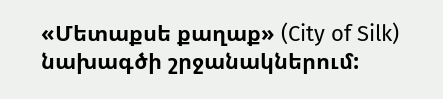«Մետաքսե քաղաք» (City of Silk) նախագծի շրջանակներում: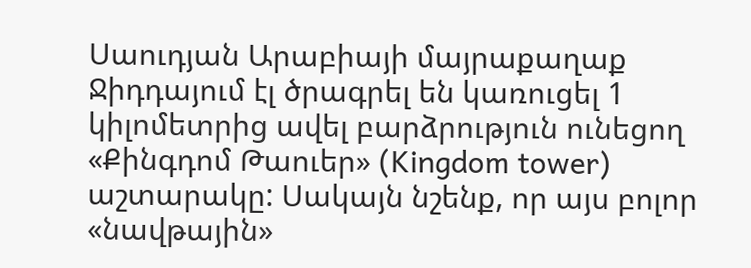Սաուդյան Արաբիայի մայրաքաղաք Ջիդդայում էլ ծրագրել են կառուցել 1 կիլոմետրից ավել բարձրություն ունեցող «Քինգդոմ Թաուեր» (Kingdom tower) աշտարակը: Սակայն նշենք, որ այս բոլոր «նավթային»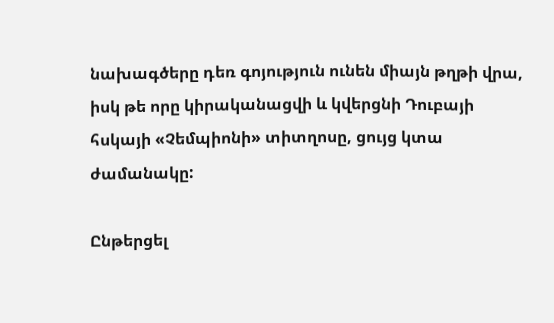նախագծերը դեռ գոյություն ունեն միայն թղթի վրա, իսկ թե որը կիրականացվի և կվերցնի Դուբայի հսկայի «Չեմպիոնի» տիտղոսը, ցույց կտա ժամանակը:

Ընթերցել